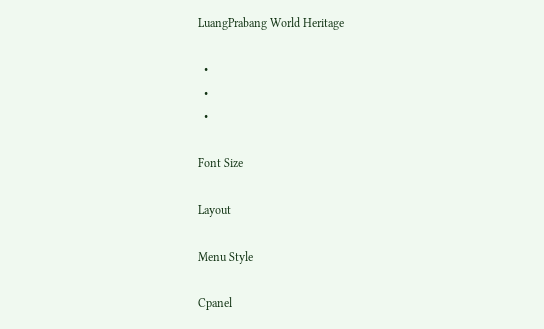LuangPrabang World Heritage

  •
  •
  •

Font Size

Layout

Menu Style

Cpanel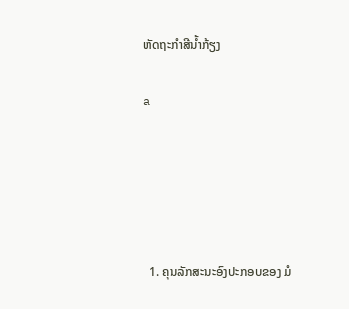ຫັດຖະກໍາສີນໍ້າກ້ຽງ

a





  1. ຄຸນລັກສະນະອົງປະກອບຂອງ ມໍ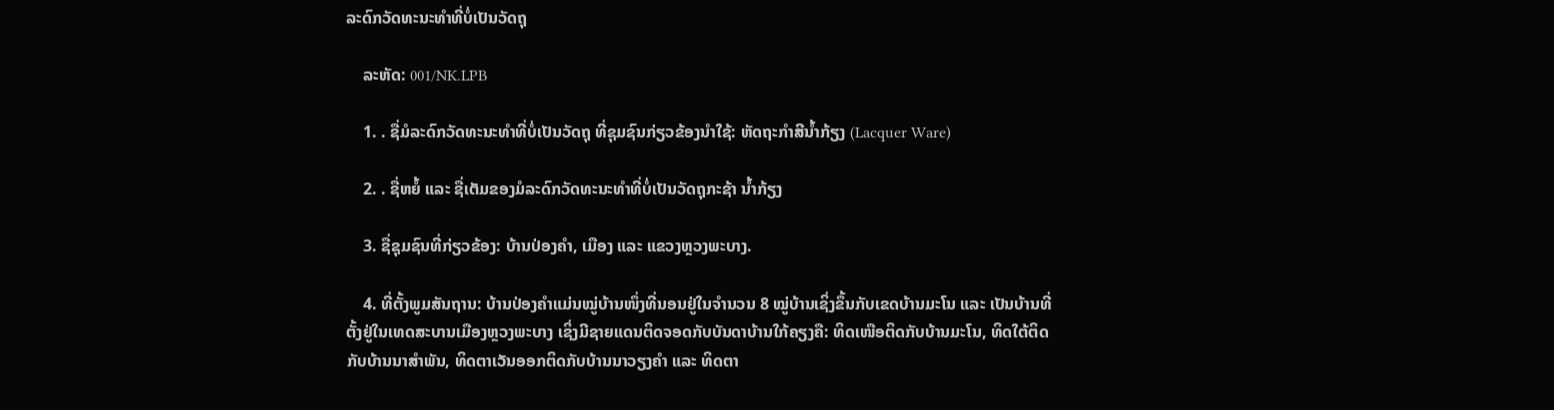ລະດົກວັດທະນະທຳທີ່ບໍ່ເປັນວັດຖຸ

    ລະຫັດ: 001/NK.LPB

    1. . ຊື່ມໍລະດົກວັດທະນະທຳທີ່ບໍ່ເປັນວັດຖຸ ທີ່ຊຸມຊົນກ່ຽວຂ້ອງນຳໃຊ້: ຫັດຖະກຳສີນໍ້າກ້ຽງ (Lacquer Ware)

    2. . ຊື່ຫຍໍ້ ແລະ ຊື່ເຕັມຂອງມໍລະດົກວັດທະນະທຳທີ່ບໍ່ເປັນວັດຖຸກະຊ້າ ນໍ້າກ້ຽງ

    3. ຊື່ຊຸມຊົນທີ່ກ່ຽວຂ້ອງ: ບ້ານປ່ອງຄຳ, ເມືອງ ແລະ ແຂວງຫຼວງພະບາງ.

    4. ທີ່ຕັ້ງພູມສັນຖານ: ບ້ານປ່ອງຄຳແມ່ນໝູ່ບ້ານໜຶ່ງທີ່ນອນຢູ່ໃນຈໍານວນ 8 ໝູ່ບ້ານເຊິ່ງຂຶ້ນກັບເຂດບ້ານມະໂນ ແລະ ເປັນບ້ານທີ່ຕັ້ງຢູ່ໃນເທດສະບານເມືອງຫຼວງພະບາງ ເຊິ່ງມີຊາຍແດນຕິດຈອດກັບບັນດາບ້ານໃກ້ຄຽງຄື: ທິດເໜືອຕິດກັບບ້ານມະໂນ, ທິດໃຕ້ຕິດກັບບ້ານນາສຳພັນ, ທິດຕາເວັນອອກຕິດກັບບ້ານນາວຽງຄຳ ແລະ ທິດຕາ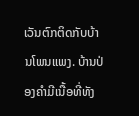ເວັນຕົກຕິດກັບບ້ານໂພນແພງ. ບ້ານປ່ອງຄຳມີເນື້ອທີ່ທັງ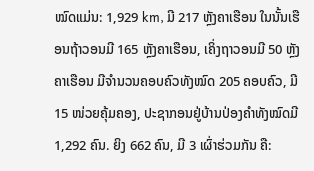ໝົດແມ່ນ: 1,929 km, ມີ 217 ຫຼັງຄາເຮືອນ ໃນນັ້ນເຮືອນຖ້າວອນມີ 165 ຫຼັງຄາເຮືອນ, ເຄິ່ງຖາວອນມີ 50 ຫຼັງຄາເຮືອນ ມີຈຳນວນຄອບຄົວທັງໝົດ 205 ຄອບຄົວ, ມີ 15 ໜ່ວຍຄຸ້ມຄອງ, ປະຊາກອນຢູ່ບ້ານປ່ອງຄໍາທັງໝົດມີ 1,292 ຄົນ. ຍິງ 662 ຄົນ, ມີ 3 ເຜົ່າຮ່ວມກັນ ຄື: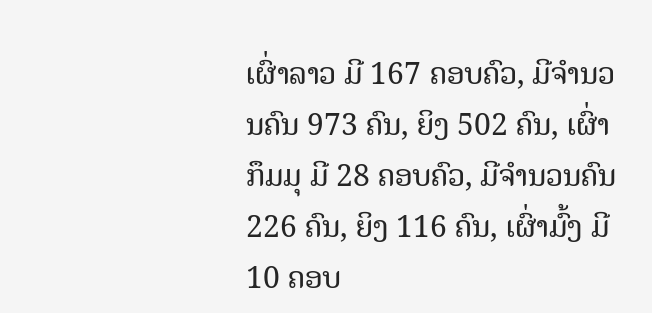ເຜົ່າລາວ ມີ 167 ຄອບຄົວ, ມີຈຳນວນຄົນ 973 ຄົນ, ຍິງ 502 ຄົນ, ເຜົ່າກຶມມຸ ມີ 28 ຄອບຄົວ, ມີຈໍານວນຄົນ 226 ຄົນ, ຍິງ 116 ຄົນ, ເຜົ່າມົ້ງ ມີ 10 ຄອບ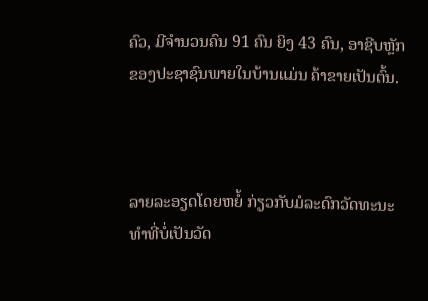ຄົວ, ມີຈໍານວນຄົນ 91 ຄົນ ຍິງ 43 ຄົນ, ອາຊີບຫຼັກຂອງປະຊາຊົນພາຍໃນບ້ານແມ່ນ ຄ້າຂາຍເປັນຕົ້ນ.



ລາຍລະອຽດໂດຍຫຍໍ້ ກ່ຽວກັບມໍລະດົກວັດທະນະທຳທີ່ບໍ່ເປັນວັດ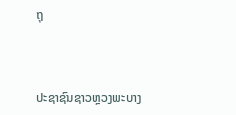ຖຸ



ປະຊາຊົນຊາວຫຼວງພະບາງ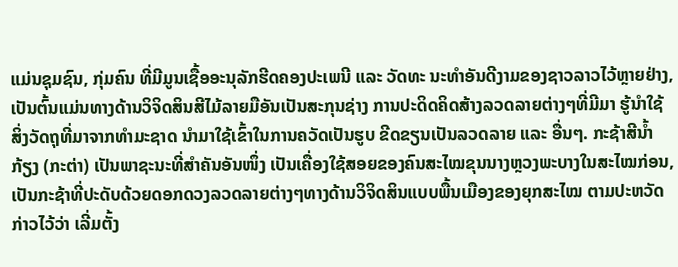ແມ່ນຊຸມຊົນ, ກຸ່ມຄົນ ທີ່ມີມູນເຊື້ອອະນຸລັກຮີດຄອງປະເພນີ ແລະ ວັດທະ ນະທຳອັນດີງາມຂອງຊາວລາວໄວ້ຫຼາຍຢ່າງ, ເປັນຕົ້ນແມ່ນທາງດ້ານວິຈິດສິນສີໄມ້ລາຍມືອັນເປັນສະກຸນຊ່າງ ການປະດິດຄິດສ້າງລວດລາຍຕ່າງໆທີ່ມີມາ ຮູ້ນຳໃຊ້ສິ່ງວັດຖຸທີ່ມາຈາກທຳມະຊາດ ນຳມາໃຊ້ເຂົ້າໃນການຄວັດເປັນຮູບ ຂີດຂຽນເປັນລວດລາຍ ແລະ ອື່ນໆ. ກະຊ້າສີນໍ້າກ້ຽງ (ກະຕ່າ) ເປັນພາຊະນະທີ່ສຳຄັນອັນໜຶ່ງ ເປັນເຄື່ອງໃຊ້ສອຍຂອງຄົນສະໄໝຂຸນນາງຫຼວງພະບາງໃນສະໄໝກ່ອນ, ເປັນກະຊ້າທີ່ປະດັບດ້ວຍດອກດວງລວດລາຍຕ່າງໆທາງດ້ານວິຈິດສິນແບບພື້ນເມືອງຂອງຍຸກສະໄໝ ຕາມປະຫວັດກ່າວໄວ້ວ່າ ເລີ່ມຕັ້ງ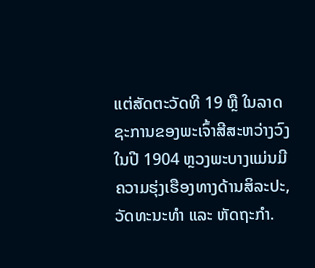ແຕ່ສັດຕະວັດທີ 19 ຫຼື ໃນລາດຊະການຂອງພະເຈົ້າສີສະຫວ່າງວົງ ໃນປີ 1904 ຫຼວງພະບາງແມ່ນມີຄວາມຮຸ່ງເຮືອງທາງດ້ານສິລະປະ, ວັດທະນະທຳ ແລະ ຫັດຖະກຳ.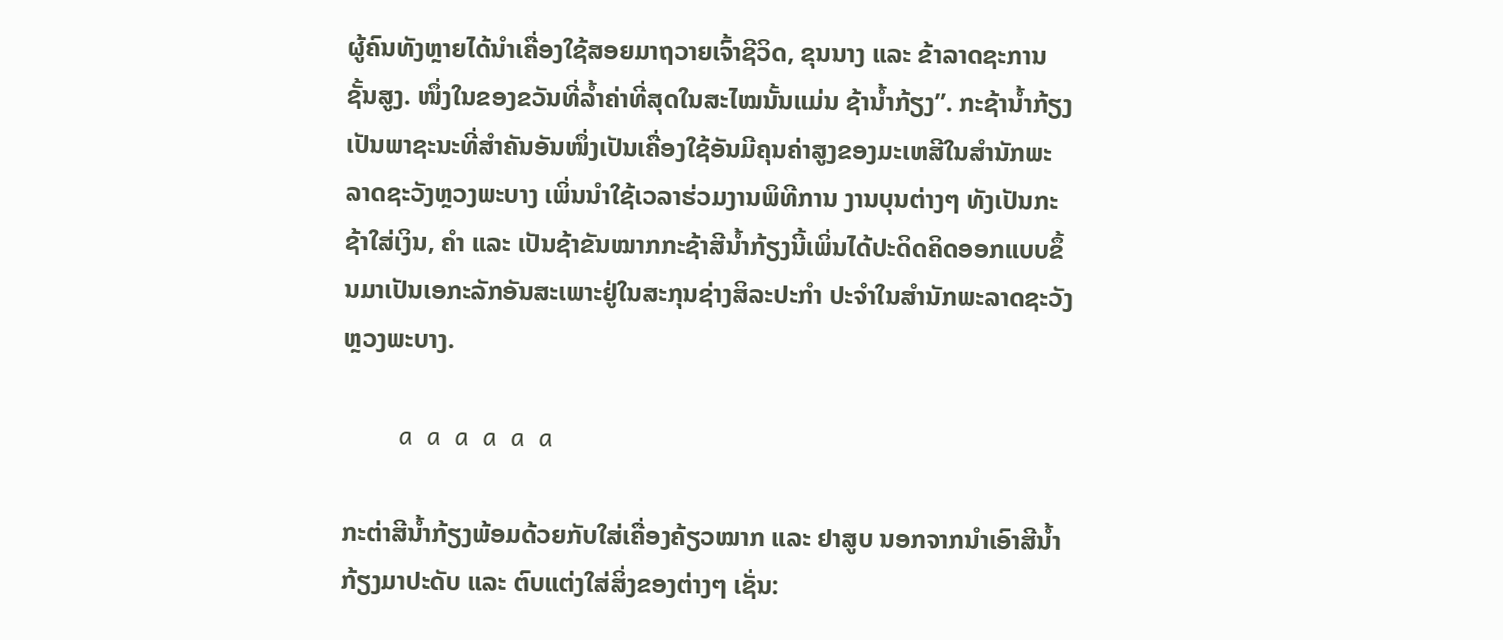ຜູ້ຄົນທັງຫຼາຍໄດ້ນຳເຄື່ອງໃຊ້ສອຍມາຖວາຍເຈົ້າຊີວິດ, ຂຸນນາງ ແລະ ຂ້າລາດຊະການຊັ້ນສູງ. ໜຶ່ງໃນຂອງຂວັນທີ່ລ້ຳຄ່າທີ່ສຸດໃນສະໄໝນັ້ນແມ່ນ ຊ້ານ້ຳກ້ຽງ”. ກະຊ້ານໍ້າກ້ຽງເປັນພາຊະນະທີ່ສໍາຄັນອັນໜຶ່ງເປັນເຄື່ອງໃຊ້ອັນມີຄຸນຄ່າສູງຂອງມະເຫສີໃນສຳນັກພະລາດຊະວັງຫຼວງພະບາງ ເພິ່ນນຳໃຊ້ເວລາຮ່ວມງານພິທີການ ງານບຸນຕ່າງໆ ທັງເປັນກະຊ້າໃສ່ເງິນ, ຄຳ ແລະ ເປັນຊ້າຂັນໝາກກະຊ້າສີນໍ້າກ້ຽງນີ້ເພິ່ນໄດ້ປະດິດຄິດອອກແບບຂຶ້ນມາເປັນເອກະລັກອັນສະເພາະຢູ່ໃນສະກຸນຊ່າງສິລະປະກຳ ປະຈຳໃນສຳນັກພະລາດຊະວັງຫຼວງພະບາງ.

        a  a  a  a  a  a

ກະຕ່າສີນ້ຳກ້ຽງພ້ອມດ້ວຍກັບໃສ່ເຄື່ອງຄ້ຽວໝາກ ແລະ ຢາສູບ ນອກຈາກນຳເອົາສີນ້ຳກ້ຽງມາປະດັບ ແລະ ຕົບແຕ່ງໃສ່ສິ່ງຂອງຕ່າງໆ ເຊັ່ນ: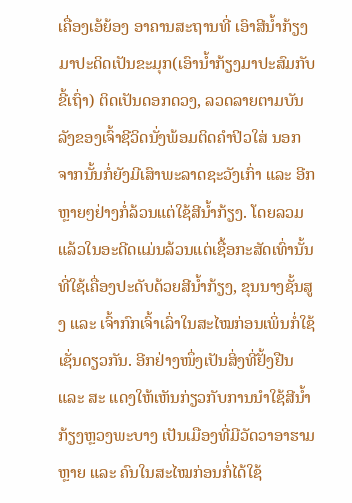ເຄື່ອງເອ້ຍ້ອງ ອາຄານສະຖານທີ່ ເອົາສີນ້ຳກ້ຽງມາປະດິດເປັນຂະມຸກ(ເອົານໍ້າກ້ຽງມາປະສົມກັບຂີ້ເຖົ່າ) ຕິດເປັນດອກດວງ, ລວດລາຍຕາມບັນລັງຂອງເຈົ້າຊີວິດນັ່ງພ້ອມຕິດຄຳປິວໃສ່ ນອກຈາກນັ້ນກໍ່ຍັງມີເສົາພະລາດຊະວັງເກົ່າ ແລະ ອີກຫຼາຍໆຢ່າງກໍ່ລ້ວນແຕ່ໃຊ້ສີນ້ຳກ້ຽງ. ໂດຍລວມແລ້ວໃນອະດີດແມ່ນລ້ວນແຕ່ເຊື້ອກະສັດເທົ່ານັ້ນທີ່ໃຊ້ເຄື່ອງປະດັບດ້ວຍສີນ້ຳກ້ຽງ, ຂຸນນາງຊັ້ນສູງ ແລະ ເຈົ້າກົກເຈົ້າເລົ່າໃນສະໄໝກ່ອນເພິ່ນກໍ່ໃຊ້ເຊັ່ນດຽວກັນ. ອີກຢ່າງໜຶ່ງເປັນສິ່ງທີ່ຢັ້ງຢືນ ແລະ ສະ ແດງໃຫ້ເຫັນກ່ຽວກັບການນຳໃຊ້ສີນ້ຳກ້ຽງຫຼວງພະບາງ ເປັນເມືອງທີ່ມີວັດວາອາຮາມຫຼາຍ ແລະ ຄົນໃນສະໄໝກ່ອນກໍ່ໄດ້ໃຊ້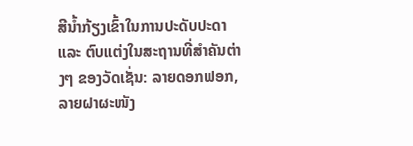ສີນ້ຳກ້ຽງເຂົ້າໃນການປະດັບປະດາ ແລະ ຕົບແຕ່ງໃນສະຖານທີ່ສຳຄັນຕ່າງໆ ຂອງວັດເຊັ່ນ: ລາຍດອກຟອກ, ລາຍຝາຜະໜັງ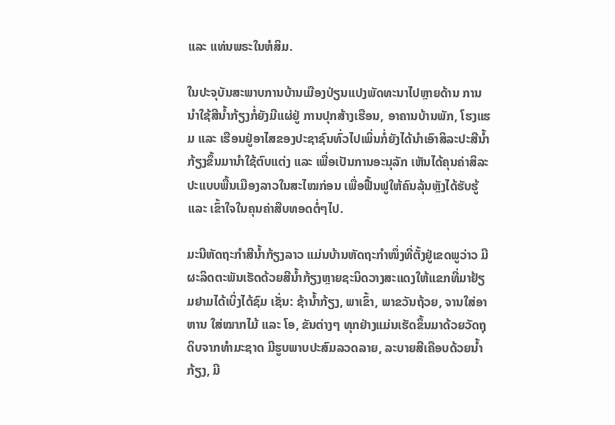ແລະ ແທ່ນພຣະໃນຫໍສິມ.

ໃນປະຈຸບັນສະພາບການບ້ານເມືອງປ່ຽນແປງພັດທະນາໄປຫຼາຍດ້ານ ການນຳໃຊ້ສີນ້ຳກ້ຽງກໍ່ຍັງມີແຜ່ຢູ່ ການປຸກສ້າງເຮືອນ, ອາຄານບ້ານພັກ, ໂຮງແຮມ ແລະ ເຮືອນຢູ່ອາໄສຂອງປະຊາຊົນທົ່ວໄປເພິ່ນກໍ່ຍັງໄດ້ນຳເອົາສິລະປະສີນ້ຳກ້ຽງຂຶ້ນມານຳໃຊ້ຕົບແຕ່ງ ແລະ ເພື່ອເປັນການອະນຸລັກ ເຫັນໄດ້ຄຸນຄ່າສິລະປະແບບພື້ນເມືອງລາວໃນສະໄໝກ່ອນ ເພື່ອຟື້ນຟູໃຫ້ຄົນລຸ້ນຫຼັງໄດ້ຮັບຮູ້ ແລະ ເຂົ້າໃຈໃນຄຸນຄ່າສືບທອດຕໍ່ໆໄປ.

ມະນີຫັດຖະກຳສີນ້ຳກ້ຽງລາວ ແມ່ນບ້ານຫັດຖະກຳໜຶ່ງທີ່ຕັ້ງຢູ່ເຂດພູວ່າວ ມີຜະລິດຕະພັນເຮັດດ້ວຍສີນ້ຳກ້ຽງຫຼາຍຊະນິດວາງສະແດງໃຫ້ແຂກທີ່ມາຢ້ຽມຢາມໄດ້ເບິ່ງໄດ້ຊົມ ເຊັ່ນ: ຊ້ານ້ຳກ້ຽງ, ພາເຂົ້າ, ພາຂວັນຖ້ວຍ, ຈານໃສ່ອາຫານ ໃສ່ໝາກໄມ້ ແລະ ໂອ, ຂັນຕ່າງໆ ທຸກຢ່າງແມ່ນເຮັດຂຶ້ນມາດ້ວຍວັດຖຸດິບຈາກທຳມະຊາດ ມີຮູບພາບປະສົມລວດລາຍ, ລະບາຍສີເຄືອບດ້ວຍນ້ຳກ້ຽງ, ມີ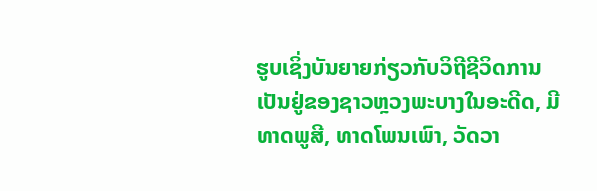ຮູບເຊິ່ງບັນຍາຍກ່ຽວກັບວິຖີຊີວິດການເປັນຢູ່ຂອງຊາວຫຼວງພະບາງໃນອະດີດ, ມີທາດພູສີ, ທາດໂພນເພົາ, ວັດວາ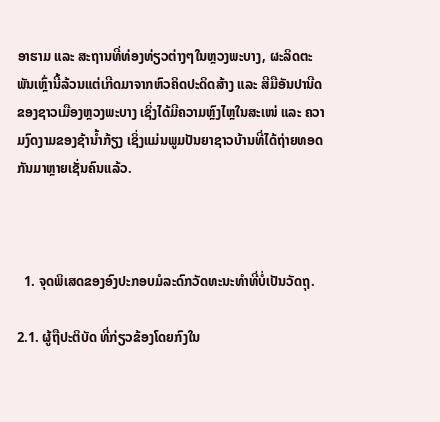ອາຮາມ ແລະ ສະຖານທີ່ທ່ອງທ່ຽວຕ່າງໆໃນຫຼວງພະບາງ, ຜະລິດຕະພັນເຫຼົ່ານີ້ລ້ວນແຕ່ເກີດມາຈາກຫົວຄິດປະດິດສ້າງ ແລະ ສີມືອັນປານີດຂອງຊາວເມືອງຫຼວງພະບາງ ເຊິ່ງໄດ້ມີຄວາມຫຼົງໄຫຼໃນສະເໜ່ ແລະ ຄວາມງົດງາມຂອງຊ້ານ້ຳກ້ຽງ ເຊິ່ງແມ່ນພູມປັນຍາຊາວບ້ານທີ່ໄດ້ຖ່າຍທອດກັນມາຫຼາຍເຊັ່ນຄົນແລ້ວ.



  1. ຈຸດພິເສດຂອງອົງປະກອບມໍລະດົກວັດທະນະທຳທີ່ບໍ່ເປັນວັດຖຸ.

2.1. ຜູ້ຖືປະຕິບັດ ທີ່ກ່ຽວຂ້ອງໂດຍກົງໃນ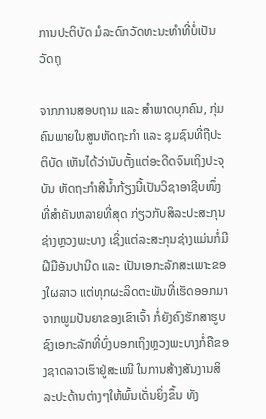ການປະຕິບັດ ມໍລະດົກວັດທະນະທຳທີ່ບໍ່ເປັນວັດຖຸ

ຈາກການສອບຖາມ ແລະ ສໍາພາດບຸກຄົນ, ກຸ່ມຄົນພາຍໃນສູນຫັດຖະກໍາ ແລະ ຊຸມຊົນທີ່ຖືປະຕິບັດ ເຫັນໄດ້ວ່ານັບຕັ້ງແຕ່ອະດີດຈົນເຖິງປະຈຸບັນ ຫັດຖະກໍາສີນໍ້າກ້ຽງນີ້ເປັນວິຊາອາຊີບໜຶ່ງທີ່ສໍາຄັນຫລາຍທີ່ສຸດ ກ່ຽວກັບສິລະປະສະກຸນຊ່າງຫຼວງພະບາງ ເຊິ່ງແຕ່ລະສະກຸນຊ່າງແມ່ນກໍ່ມີຝີມືອັນປານີດ ແລະ ເປັນເອກະລັກສະເພາະຂອງໃຜລາວ ແຕ່ທຸກຜະລິດຕະພັນທີ່ເຮັດອອກມາຈາກພູມປັນຍາຂອງເຂົາເຈົ້າ ກໍ່ຍັງຄົງຮັກສາຮູບຊົງເອກະລັກທີ່ບົ່ງບອກເຖິງຫຼວງພະບາງກໍ່ຄືຂອງຊາດລາວເຮົາຢູ່ສະເໜີ ໃນການສ້າງສັນງານສິລະປະດ້ານຕ່າງໆໃຫ້ພົ້ນເດັ່ນຍິ່ງຂຶ້ນ ທັງ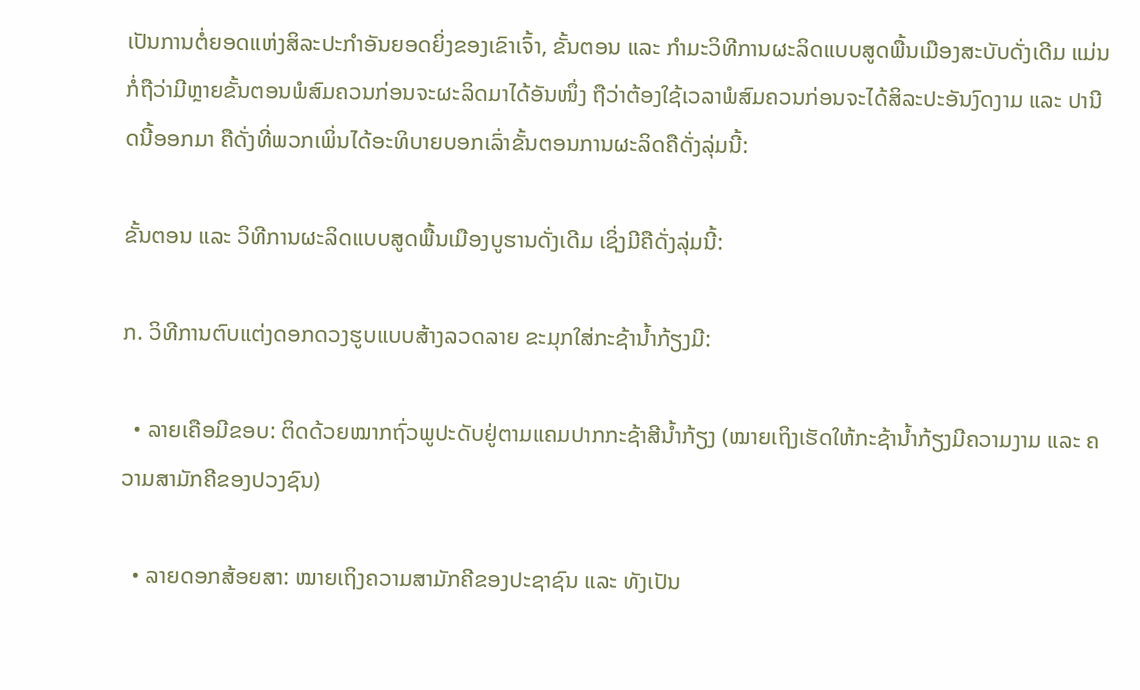ເປັນການຕໍ່ຍອດແຫ່ງສິລະປະກຳອັນຍອດຍິ່ງຂອງເຂົາເຈົ້າ, ຂັ້ນຕອນ ແລະ ກໍາມະວິທີການຜະລິດແບບສູດພື້ນເມືອງສະບັບດັ່ງເດີມ ແມ່ນກໍ່ຖືວ່າມີຫຼາຍຂັ້ນຕອນພໍສົມຄວນກ່ອນຈະຜະລິດມາໄດ້ອັນໜຶ່ງ ຖືວ່າຕ້ອງໃຊ້ເວລາພໍສົມຄວນກ່ອນຈະໄດ້ສິລະປະອັນງົດງາມ ແລະ ປານີດນີ້ອອກມາ ຄືດັ່ງທີ່ພວກເພິ່ນໄດ້ອະທິບາຍບອກເລົ່າຂັ້ນຕອນການຜະລິດຄືດັ່ງລຸ່ມນີ້:

ຂັ້ນຕອນ ແລະ ວິທີການຜະລິດແບບສູດພື້ນເມືອງບູຮານດັ່ງເດີມ ເຊິ່ງມີຄືດັ່ງລຸ່ມນີ້:

ກ. ວິທີການຕົບແຕ່ງດອກດວງຮູບແບບສ້າງລວດລາຍ ຂະມຸກໃສ່ກະຊ້ານ້ຳກ້ຽງມີ:

  • ລາຍເຄືອມີຂອບ: ຕິດດ້ວຍໝາກຖົ່ວພູປະດັບຢູ່ຕາມແຄມປາກກະຊ້າສີນ້ຳກ້ຽງ (ໝາຍເຖິງເຮັດໃຫ້ກະຊ້ານ້ຳກ້ຽງມີຄວາມງາມ ແລະ ຄວາມສາມັກຄີຂອງປວງຊົນ)

  • ລາຍດອກສ້ອຍສາ: ໝາຍເຖິງຄວາມສາມັກຄີຂອງປະຊາຊົນ ແລະ ທັງເປັນ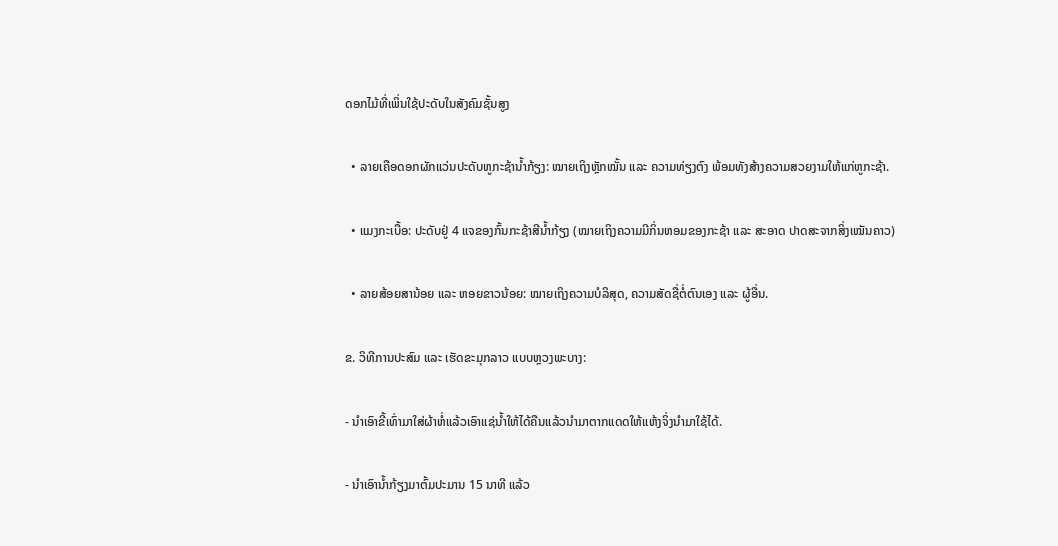ດອກໄມ້ທີ່ເພິ່ນໃຊ້ປະດັບໃນສັງຄົມຊັ້ນສູງ

  • ລາຍເຄືອດອກຜັກແວ່ນປະດັບຫູກະຊ້ານ້ຳກ້ຽງ: ໝາຍເຖິງຫຼັກໝັ້ນ ແລະ ຄວາມທ່ຽງຕົງ ພ້ອມທັງສ້າງຄວາມສວຍງາມໃຫ້ແກ່ຫູກະຊ້າ.

  • ແມງກະເບື້ອ: ປະດັບຢູ່ 4 ແຈຂອງກົ້ນກະຊ້າສີນ້ຳກ້ຽງ (ໝາຍເຖິງຄວາມມີກິ່ນຫອມຂອງກະຊ້າ ແລະ ສະອາດ ປາດສະຈາກສິ່ງເໝັນຄາວ)

  • ລາຍສ້ອຍສານ້ອຍ ແລະ ຫອຍຂາວນ້ອຍ: ໝາຍເຖິງຄວາມບໍລິສຸດ, ຄວາມສັດຊື່ຕໍ່ຕົນເອງ ແລະ ຜູ້ອື່ນ.

ຂ. ວິທີການປະສົມ ແລະ ເຮັດຂະມຸກລາວ ແບບຫຼວງພະບາງ:

- ນໍາເອົາຂີ້ເທົ່າມາໃສ່ຜ້າຫໍ່ແລ້ວເອົາແຊ່ນໍ້າໃຫ້ໄດ້ຄືນແລ້ວນໍາມາຕາກແດດໃຫ້ແຫ້ງຈິ່ງນໍາມາໃຊ້ໄດ້.

- ນໍາເອົານໍ້າກ້ຽງມາຕົ້ມປະມານ 15 ນາທີ ແລ້ວ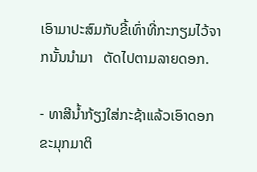ເອົາມາປະສົມກັບຂີ້ເທົ່າທີ່ກະກຽມໄວ້ຈາກນັ້ນນໍາມາ   ຕັດໄປຕາມລາຍດອກ.

- ທາສີນໍ້າກ້ຽງໃສ່ກະຊ້າແລ້ວເອົາດອກຂະມຸກມາຕິ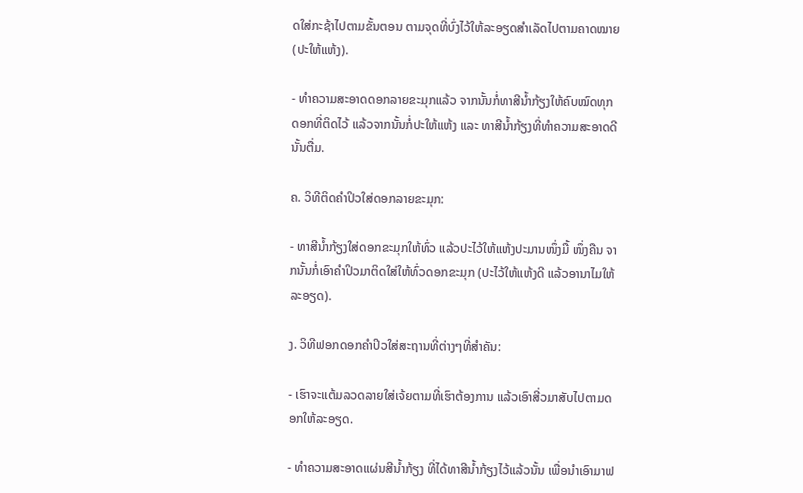ດໃສ່ກະຊ້າໄປຕາມຂັ້ນຕອນ ຕາມຈຸດທີ່ບົ່ງໄວ້ໃຫ້ລະອຽດສຳເລັດໄປຕາມຄາດໝາຍ (ປະໃຫ້ແຫ້ງ).

- ທຳຄວາມສະອາດດອກລາຍຂະມຸກແລ້ວ ຈາກນັ້ນກໍ່ທາສີນໍ້າກ້ຽງໃຫ້ຄົບໝົດທຸກດອກທີ່ຕິດໄວ້ ແລ້ວຈາກນັ້ນກໍ່ປະໃຫ້ແຫ້ງ ແລະ ທາສີນໍ້າກ້ຽງທີ່ທຳຄວາມສະອາດດີນັ້ນຕື່ມ.

ຄ. ວິທີຕິດຄຳປິວໃສ່ດອກລາຍຂະມຸກ:

- ທາສີນໍ້າກ້ຽງໃສ່ດອກຂະມຸກໃຫ້ທົ່ວ ແລ້ວປະໄວ້ໃຫ້ແຫ້ງປະມານໜຶ່ງມື້ ໜຶ່ງຄືນ ຈາກນັ້ນກໍ່ເອົາຄຳປິວມາຕິດໃສ່ໃຫ້ທົ່ວດອກຂະມຸກ (ປະໄວ້ໃຫ້ແຫ້ງດີ ແລ້ວອານາໄມໃຫ້ລະອຽດ).

ງ. ວິທີຟອກດອກຄຳປິວໃສ່ສະຖານທີ່ຕ່າງໆທີ່ສໍາຄັນ:

- ເຮົາຈະແຕ້ມລວດລາຍໃສ່ເຈ້ຍຕາມທີ່ເຮົາຕ້ອງການ ແລ້ວເອົາສີ່ວມາສັບໄປຕາມດອກໃຫ້ລະອຽດ.

- ທໍາຄວາມສະອາດແຜ່ນສີນໍ້າກ້ຽງ ທີ່ໄດ້ທາສີນໍ້າກ້ຽງໄວ້ແລ້ວນັ້ນ ເພື່ອນໍາເອົາມາຟ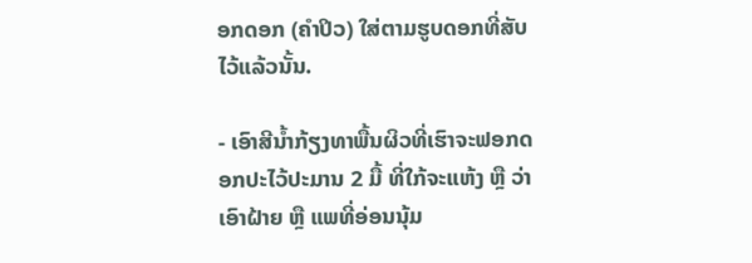ອກດອກ (ຄໍາປິວ) ໃສ່ຕາມຮູບດອກທີ່ສັບໄວ້ແລ້ວນັ້ນ.

- ເອົາສີນໍ້າກ້ຽງທາພື້ນຜິວທີ່ເຮົາຈະຟອກດອກປະໄວ້ປະມານ 2 ມື້ ທີ່ໃກ້ຈະແຫ້ງ ຫຼື ວ່າເອົາຝ້າຍ ຫຼື ແພທີ່ອ່ອນນຸ້ມ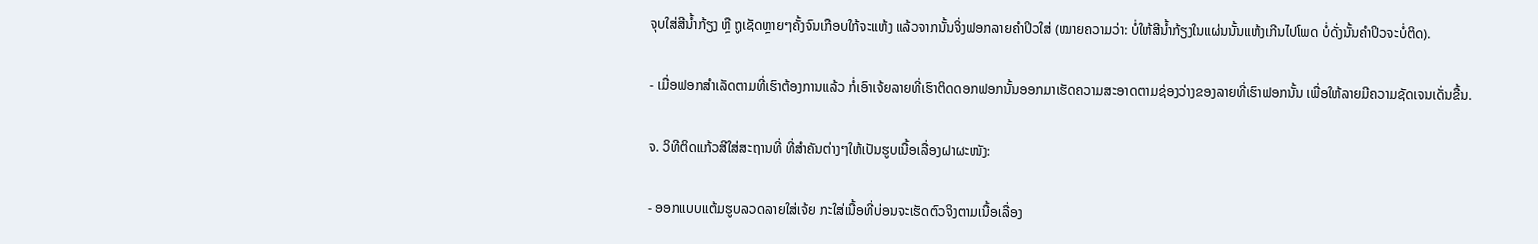ຈຸບໃສ່ສີນໍ້າກ້ຽງ ຫຼື ຖູເຊັດຫຼາຍໆຄັ້ງຈົນເກືອບໃກ້ຈະແຫ້ງ ແລ້ວຈາກນັ້ນຈິ່ງຟອກລາຍຄຳປິວໃສ່ (ໝາຍຄວາມວ່າ: ບໍ່ໃຫ້ສີນໍ້າກ້ຽງໃນແຜ່ນນັ້ນແຫ້ງເກີນໄປໂພດ ບໍ່ດັ່ງນັ້ນຄຳປິວຈະບໍ່ຕິດ).

- ເມື່ອຟອກສໍາເລັດຕາມທີ່ເຮົາຕ້ອງການແລ້ວ ກໍ່ເອົາເຈ້ຍລາຍທີ່ເຮົາຕິດດອກຟອກນັ້ນອອກມາເຮັດຄວາມສະອາດຕາມຊ່ອງວ່າງຂອງລາຍທີ່ເຮົາຟອກນັ້ນ ເພື່ອໃຫ້ລາຍມີຄວາມຊັດເຈນເດັ່ນຂື້ນ.

ຈ. ວິທີຕິດແກ້ວສີໃສ່ສະຖານທີ່ ທີ່ສໍາຄັນຕ່າງໆໃຫ້ເປັນຮູບເນື້ອເລື່ອງຝາຜະໜັງ:

- ອອກແບບແຕ້ມຮູບລວດລາຍໃສ່ເຈ້ຍ ກະໃສ່ເນື້ອທີ່ບ່ອນຈະເຮັດຕົວຈິງຕາມເນື້ອເລື່ອງ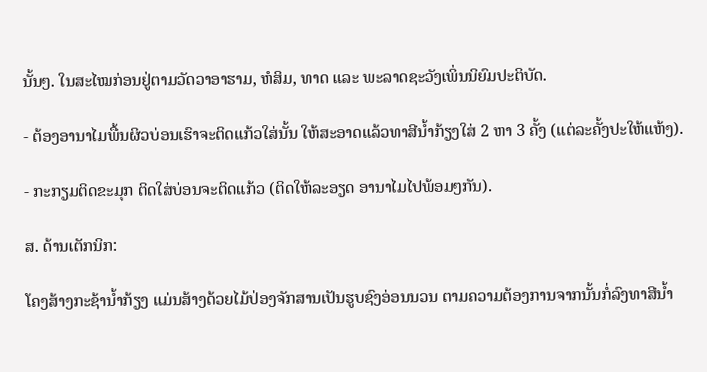ນັ້ນໆ. ໃນສະໄໝກ່ອນຢູ່ຕາມວັດວາອາຮາມ, ຫໍສິມ, ທາດ ແລະ ພະລາດຊະວັງເພິ່ນນິຍົມປະຕິບັດ.

- ຕ້ອງອານາໄມພື້ນຜິວບ່ອນເຮົາຈະຕິດແກ້ວໃສ່ນັ້ນ ໃຫ້ສະອາດແລ້ວທາສີນໍ້າກ້ຽງໃສ່ 2 ຫາ 3 ຄັ້ງ (ແຕ່ລະຄັ້ງປະໃຫ້ແຫ້ງ).

- ກະກຽມຕິດຂະມຸກ ຕິດໃສ່ບ່ອນຈະຕິດແກ້ວ (ຕິດໃຫ້ລະອຽດ ອານາໄມໄປພ້ອມໆກັນ).

ສ. ດ້ານເຕັກນິກ:

ໂຄງສ້າງກະຊ້ານໍ້າກ້ຽງ ແມ່ນສ້າງດ້ວຍໄມ້ປ່ອງຈັກສານເປັນຮູບຊົງອ່ອນນວນ ຕາມຄວາມຕ້ອງການຈາກນັ້ນກໍ່ລົງທາສີນໍ້າ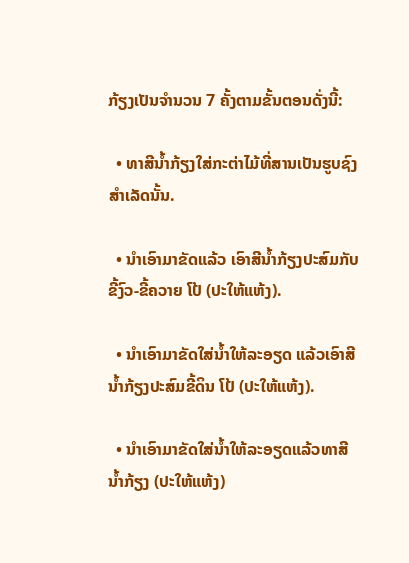ກ້ຽງເປັນຈໍານວນ 7 ຄັ້ງຕາມຂັ້ນຕອນດັ່ງນີ້:

  • ທາສີນໍ້າກ້ຽງໃສ່ກະຕ່າໄມ້ທີ່ສານເປັນຮູບຊົງສໍາເລັດນັ້ນ.

  • ນໍາເອົາມາຂັດແລ້ວ ເອົາສີນໍ້າກ້ຽງປະສົມກັບຂີ້ງົວ-ຂີ້ຄວາຍ ໂປ້ (ປະໃຫ້ແຫ້ງ).

  • ນໍາເອົາມາຂັດໃສ່ນໍ້າໃຫ້ລະອຽດ ແລ້ວເອົາສີນໍ້າກ້ຽງປະສົມຂີ້ດິນ ໂປ້ (ປະໃຫ້ແຫ້ງ).

  • ນຳເອົາມາຂັດໃສ່ນໍ້າໃຫ້ລະອຽດແລ້ວທາສີນໍ້າກ້ຽງ (ປະໃຫ້ແຫ້ງ)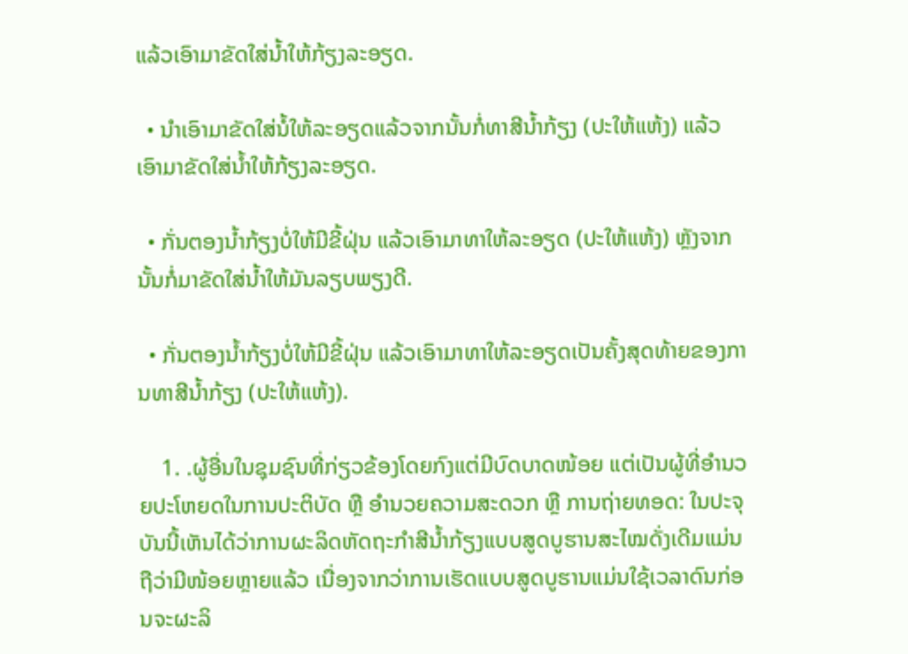ແລ້ວເອົາມາຂັດໃສ່ນໍ້າໃຫ້ກ້ຽງລະອຽດ.

  • ນໍາເອົາມາຂັດໃສ່ນໍ້ໃຫ້ລະອຽດແລ້ວຈາກນັ້ນກໍ່ທາສີນໍ້າກ້ຽງ (ປະໃຫ້ແຫ້ງ) ແລ້ວເອົາມາຂັດໃສ່ນໍ້າໃຫ້ກ້ຽງລະອຽດ.

  • ກັ່ນຕອງນໍ້າກ້ຽງບໍ່ໃຫ້ມີຂີ້ຝຸ່ນ ແລ້ວເອົາມາທາໃຫ້ລະອຽດ (ປະໃຫ້ແຫ້ງ) ຫຼັງຈາກນັ້ນກໍ່ມາຂັດໃສ່ນໍ້າໃຫ້ມັນລຽບພຽງດີ.

  • ກັ່ນຕອງນໍ້າກ້ຽງບໍ່ໃຫ້ມີຂີ້ຝຸ່ນ ແລ້ວເອົາມາທາໃຫ້ລະອຽດເປັນຄັ້ງສຸດທ້າຍຂອງການທາສີນໍ້າກ້ຽງ (ປະໃຫ້ແຫ້ງ).

    1. .ຜູ້ອື່ນໃນຊຸມຊົນທີ່ກ່ຽວຂ້ອງໂດຍກົງແຕ່ມີບົດບາດໜ້ອຍ ແຕ່ເປັນຜູ້ທີ່ອໍານວຍປະໂຫຍດໃນການປະຕິບັດ ຫຼື ອໍານວຍຄວາມສະດວກ ຫຼື ການຖ່າຍທອດ: ໃນປະຈຸບັນນີ້ເຫັນໄດ້ວ່າການຜະລິດຫັດຖະກໍາສີນໍ້າກ້ຽງແບບສູດບູຮານສະໄໝດັ່ງເດີມແມ່ນຖືວ່າມີໜ້ອຍຫຼາຍແລ້ວ ເນື່ອງຈາກວ່າການເຮັດແບບສູດບູຮານແມ່ນໃຊ້ເວລາດົນກ່ອນຈະຜະລິ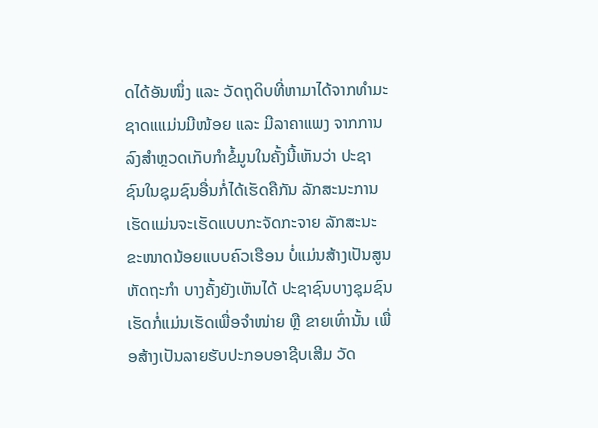ດໄດ້ອັນໜຶ່ງ ແລະ ວັດຖຸດິບທີ່ຫາມາໄດ້ຈາກທໍາມະຊາດແແມ່ນມີໜ້ອຍ ແລະ ມີລາຄາແພງ ຈາກການລົງສໍາຫຼວດເກັບກໍາຂໍ້ມູນໃນຄັ້ງນີ້ເຫັນວ່າ ປະຊາຊົນໃນຊຸມຊົນອື່ນກໍ່ໄດ້ເຮັດຄືກັນ ລັກສະນະການເຮັດແມ່ນຈະເຮັດແບບກະຈັດກະຈາຍ ລັກສະນະຂະໜາດນ້ອຍແບບຄົວເຮືອນ ບໍ່ແມ່ນສ້າງເປັນສູນຫັດຖະກໍາ ບາງຄັ້ງຍັງເຫັນໄດ້ ປະຊາຊົນບາງຊຸມຊົນເຮັດກໍ່ແມ່ນເຮັດເພື່ອຈໍາໜ່າຍ ຫຼື ຂາຍເທົ່ານັ້ນ ເພື່ອສ້າງເປັນລາຍຮັບປະກອບອາຊີບເສີມ ວັດ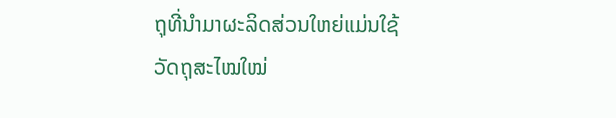ຖຸທີ່ນໍາມາຜະລິດສ່ວນໃຫຍ່ແມ່ນໃຊ້ວັດຖຸສະໄໝໃໝ່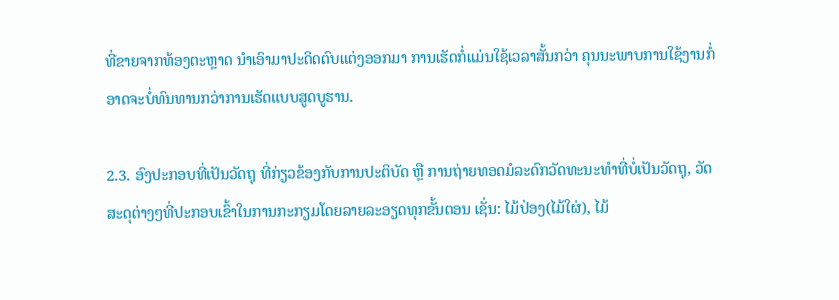ທີ່ຂາຍຈາກທ້ອງຕະຫຼາດ ນໍາເອົາມາປະດິດຕົບແຕ່ງອອກມາ ການເຮັດກໍ່ແມ່ນໃຊ້ເວລາສັ້ນກວ່າ ຄຸນນະພາບການໃຊ້ງານກໍ່ອາດຈະບໍ່ທົນທານກວ່າການເຮັດແບບສູດບູຮານ.

2.3. ອົງປະກອບທີ່ເປັນວັດຖຸ ທີ່ກ່ຽວຂ້ອງກັບການປະຕິບັດ ຫຼື ການຖ່າຍທອດມໍລະດົກວັດທະນະທໍາທີ່ບໍ່ເປັນວັດຖຸ, ວັດສະດຸຕ່າງໆທີ່ປະກອບເຂົ້າໃນການກະກຽມໂດຍລາຍລະອຽດທຸກຂັ້ນຕອນ ເຊັ່ນ: ໄມ້ປ່ອງ(ໄມ້ໃຜ່), ໄມ້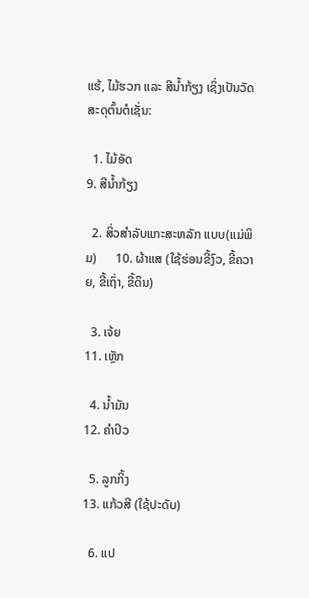ແຮ້, ໄມ້ຮວກ ແລະ ສີນໍ້າກ້ຽງ ເຊິ່ງເປັນວັດສະດຸຕົ້ນຕໍເຊັ່ນ:

  1. ໄມ້ອັດ                                         9. ສີນໍ້າກ້ຽງ

  2. ສິ່ວສຳລັບແກະສະຫລັກ ແບບ(ແມ່ພິມ)      10. ຜ້າແສ (ໃຊ້ຮ່ອນຂີ້ງົວ, ຂີ້ຄວາຍ, ຂີ້ເຖົ່າ, ຂີ້ດິນ)

  3. ເຈ້ຍ                                           11. ເຫຼັກ

  4. ນໍ້າມັນ                                         12. ຄໍາປິວ

  5. ລູກກິ້ງ                                         13. ແກ້ວສີ (ໃຊ້ປະດັບ)

  6. ແປ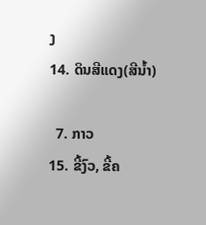ງ                                           14. ດິນສີແດງ(ສີນໍ້າ)

  7. ກາວ                                           15. ຂີ້ງົວ, ຂີ້ຄ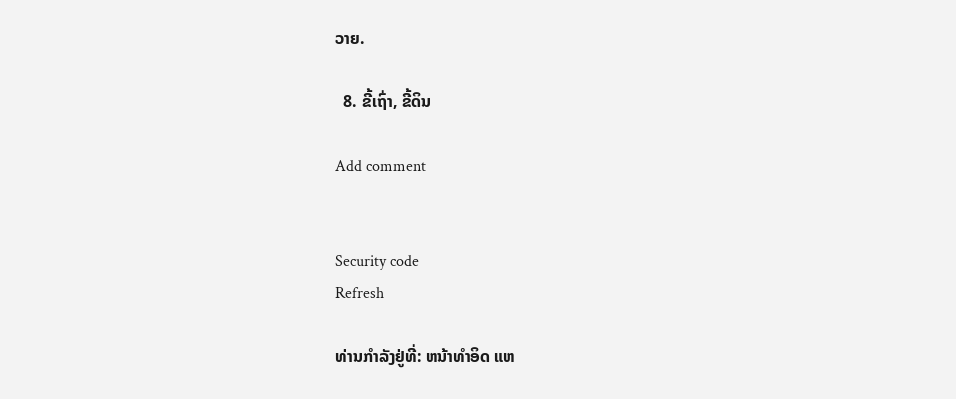ວາຍ.

  8. ຂີ້ເຖົ່າ, ຂີ້ດິນ

Add comment


Security code
Refresh

ທ່ານກຳລັງຢູ່ທີ່: ຫນ້າທຳອິດ ແຫ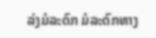ລ່ງມໍລະດົກ ມໍລະດົກທາງ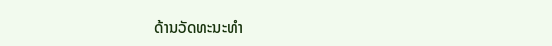ດ້ານວັດທະນະທຳ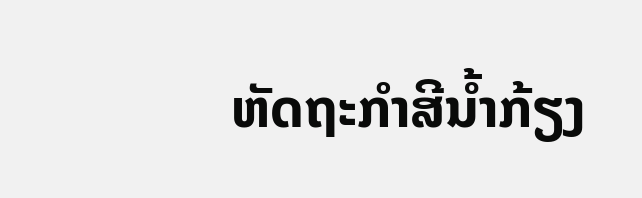ຫັດຖະກໍາສີນໍ້າກ້ຽງ